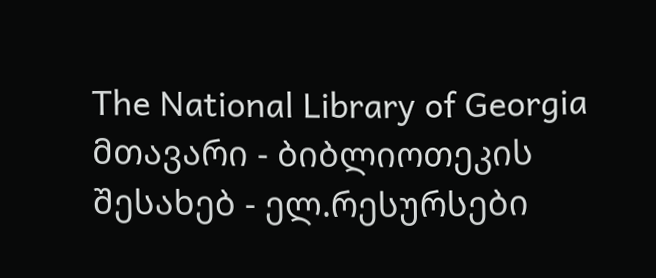The National Library of Georgia მთავარი - ბიბლიოთეკის შესახებ - ელ.რესურსები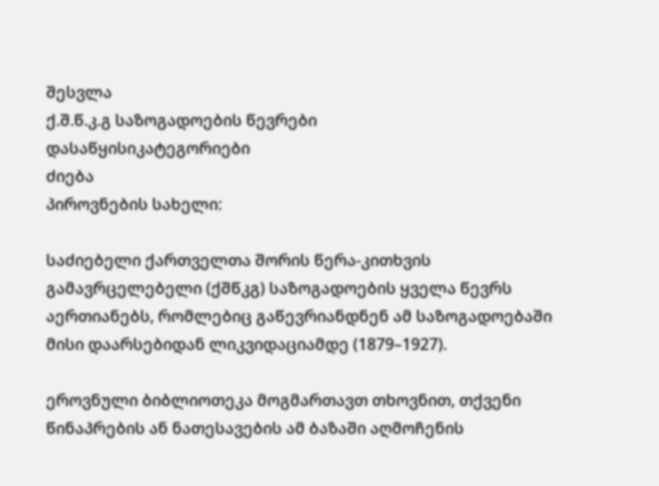შესვლა
ქ.შ.წ.კ.გ საზოგადოების წევრები
დასაწყისიკატეგორიები
ძიება
პიროვნების სახელი:

საძიებელი ქართველთა შორის წერა-კითხვის გამავრცელებელი (ქშწკგ) საზოგადოების ყველა წევრს აერთიანებს, რომლებიც გაწევრიანდნენ ამ საზოგადოებაში მისი დაარსებიდან ლიკვიდაციამდე (1879–1927).

ეროვნული ბიბლიოთეკა მოგმართავთ თხოვნით, თქვენი წინაპრების ან ნათესავების ამ ბაზაში აღმოჩენის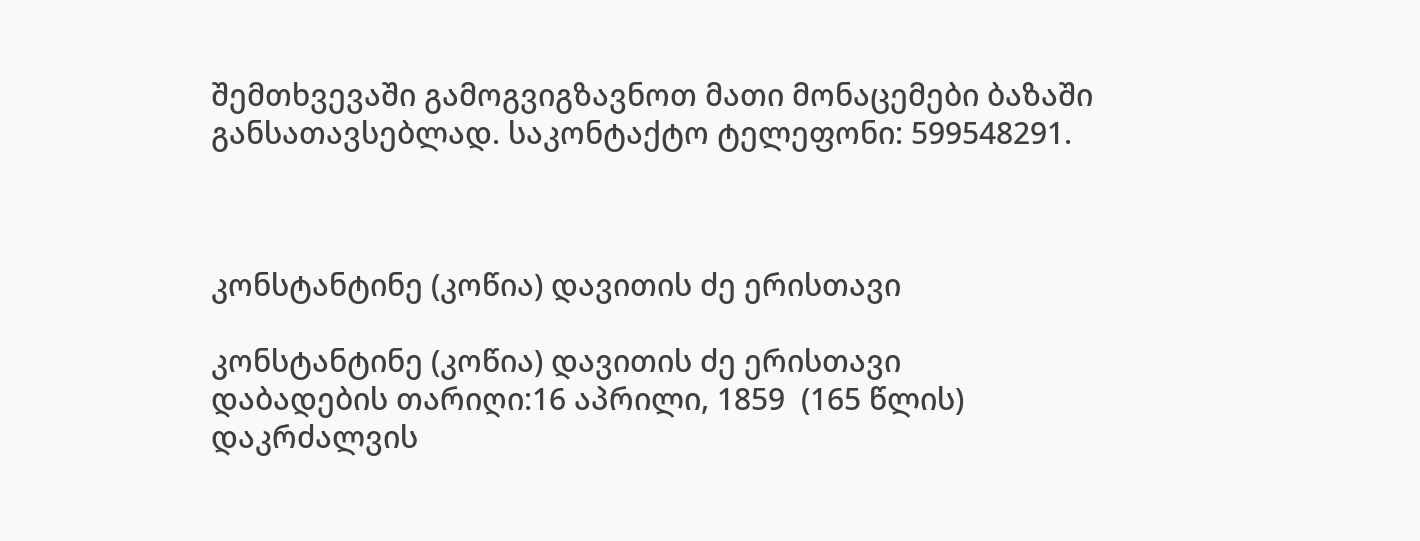შემთხვევაში გამოგვიგზავნოთ მათი მონაცემები ბაზაში განსათავსებლად. საკონტაქტო ტელეფონი: 599548291.



კონსტანტინე (კოწია) დავითის ძე ერისთავი

კონსტანტინე (კოწია) დავითის ძე ერისთავი
დაბადების თარიღი:16 აპრილი, 1859  (165 წლის)
დაკრძალვის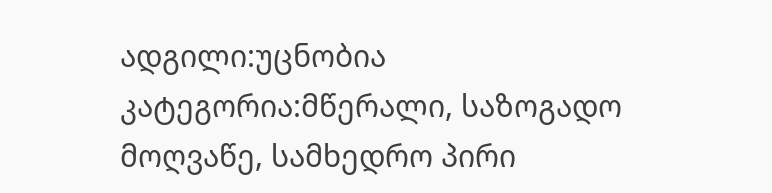ადგილი:უცნობია
კატეგორია:მწერალი, საზოგადო მოღვაწე, სამხედრო პირი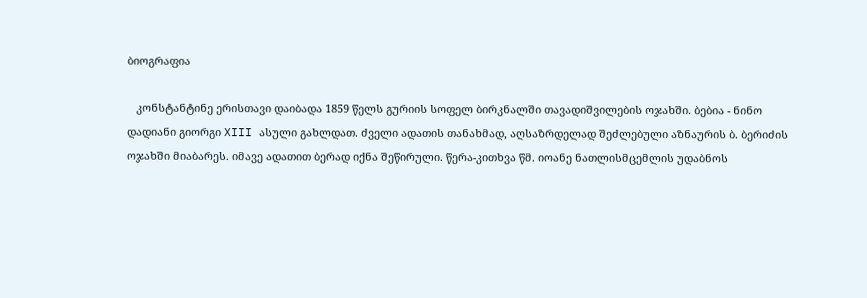ბიოგრაფია

   კონსტანტინე ერისთავი დაიბადა 1859 წელს გურიის სოფელ ბირკნალში თავადიშვილების ოჯახში. ბებია - ნინო დადიანი გიორგი XIII ასული გახლდათ. ძველი ადათის თანახმად, აღსაზრდელად შეძლებული აზნაურის ბ. ბერიძის ოჯახში მიაბარეს. იმავე ადათით ბერად იქნა შეწირული. წერა-კითხვა წმ. იოანე ნათლისმცემლის უდაბნოს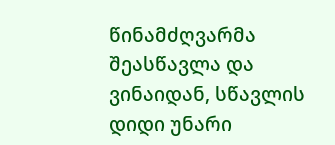წინამძღვარმა შეასწავლა და ვინაიდან, სწავლის დიდი უნარი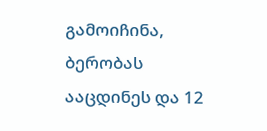გამოიჩინა, ბერობას ააცდინეს და 12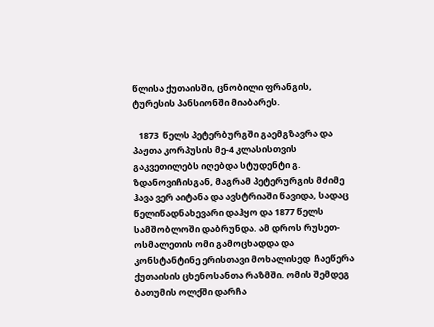წლისა ქუთაისში, ცნობილი ფრანგის, ტურესის პანსიონში მიაბარეს.

   1873  წელს პეტერბურგში გაემგზავრა და პაჟთა კორპუსის მე-4 კლასისთვის გაკვეთილებს იღებდა სტუდენტი გ. ზდანოვიჩისგან, მაგრამ პეტერურგის მძიმე ჰავა ვერ აიტანა და ავსტრიაში წავიდა, სადაც წელიწადნახევარი დაჰყო და 1877 წელს სამშობლოში დაბრუნდა. ამ დროს რუსეთ-ოსმალეთის ომი გამოცხადდა და კონსტანტინე ერისთავი მოხალისედ  ჩაეწერა ქუთაისის ცხენოსანთა რაზმში. ომის შემდეგ ბათუმის ოლქში დარჩა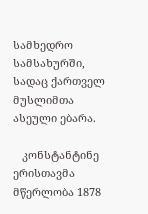სამხედრო სამსახურში, სადაც ქართველ მუსლიმთა ასეული ებარა.

   კონსტანტინე ერისთავმა მწერლობა 1878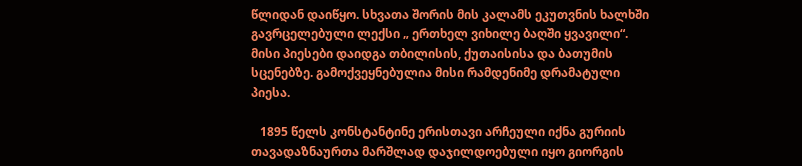წლიდან დაიწყო. სხვათა შორის მის კალამს ეკუთვნის ხალხში გავრცელებული ლექსი „ ერთხელ ვიხილე ბაღში ყვავილი“. მისი პიესები დაიდგა თბილისის, ქუთაისისა და ბათუმის სცენებზე. გამოქვეყნებულია მისი რამდენიმე დრამატული პიესა.

   1895 წელს კონსტანტინე ერისთავი არჩეული იქნა გურიის თავადაზნაურთა მარშლად დაჯილდოებული იყო გიორგის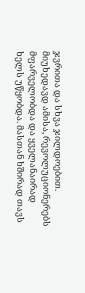ჯვრითა და სხვა ჯილდოებით. მიუხედავდ ამისა, რევოლუციონერებს მფარველობდა და ყველანაირად ხელს უწყობდა. მასთან ხშირად თავს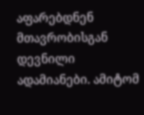აფარებდნენ მთავრობისგან დევნილი ადამიანები. ამიტომ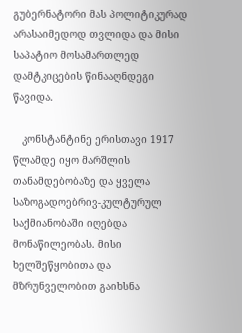გუბერნატორი მას პოლიტიკურად არასაიმედოდ თვლიდა და მისი საპატიო მოსამართლედ დამტკიცების წინააღნდეგი წავიდა.

   კონსტანტინე ერისთავი 1917 წლამდე იყო მარშლის თანამდებობაზე და ყველა საზოგადოებრივ-კულტურულ საქმიანობაში იღებდა მონაწილეობას. მისი ხელშეწყობითა და მზრუნველობით გაიხსნა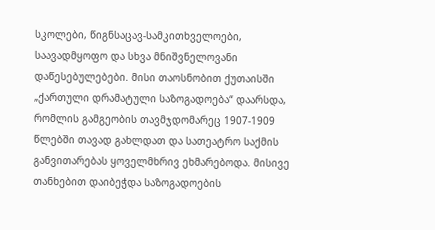სკოლები, წიგნსაცავ-სამკითხველოები, საავადმყოფო და სხვა მნიშვნელოვანი დაწესებულებები. მისი თაოსნობით ქუთაისში „ქართული დრამატული საზოგადოება“ დაარსდა, რომლის გამგეობის თავმჯდომარეც 1907-1909 წლებში თავად გახლდათ და სათეატრო საქმის განვითარებას ყოველმხრივ ეხმარებოდა. მისივე თანხებით დაიბეჭდა საზოგადოების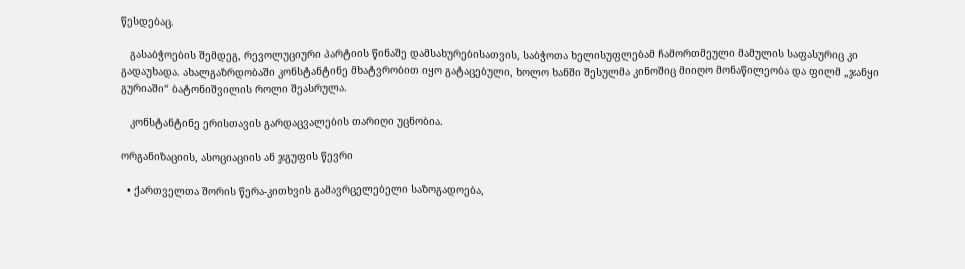წესდებაც.

   გასაბჭოების შემდეგ, რევოლუციური პარტიის წინაშე დამსახურებისათვის, საბჭოთა ხელისუფლებამ ჩამორთმეული მამულის საფასურიც კი გადაუხადა. ახალგაზრდობაში კონსტანტინე მხატვრობით იყო გატაცებული, ხოლო ხანში შესულმა კინოშიც მიიღო მონაწილეობა და ფილმ „ჯანყი გურიაში“ ბატონიშვილის როლი შეასრულა.

   კონსტანტინე ერისთავის გარდაცვალების თარიღი უცნობია.

ორგანიზაციის, ასოციაციის ან ჯგუფის წევრი

  • ქართველთა შორის წერა-კითხვის გამავრცელებელი საზოგადოება,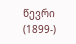წევრი (1899-)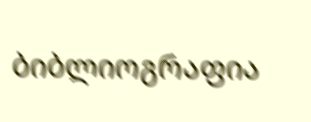ბიბლიოგრაფია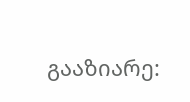გააზიარე: